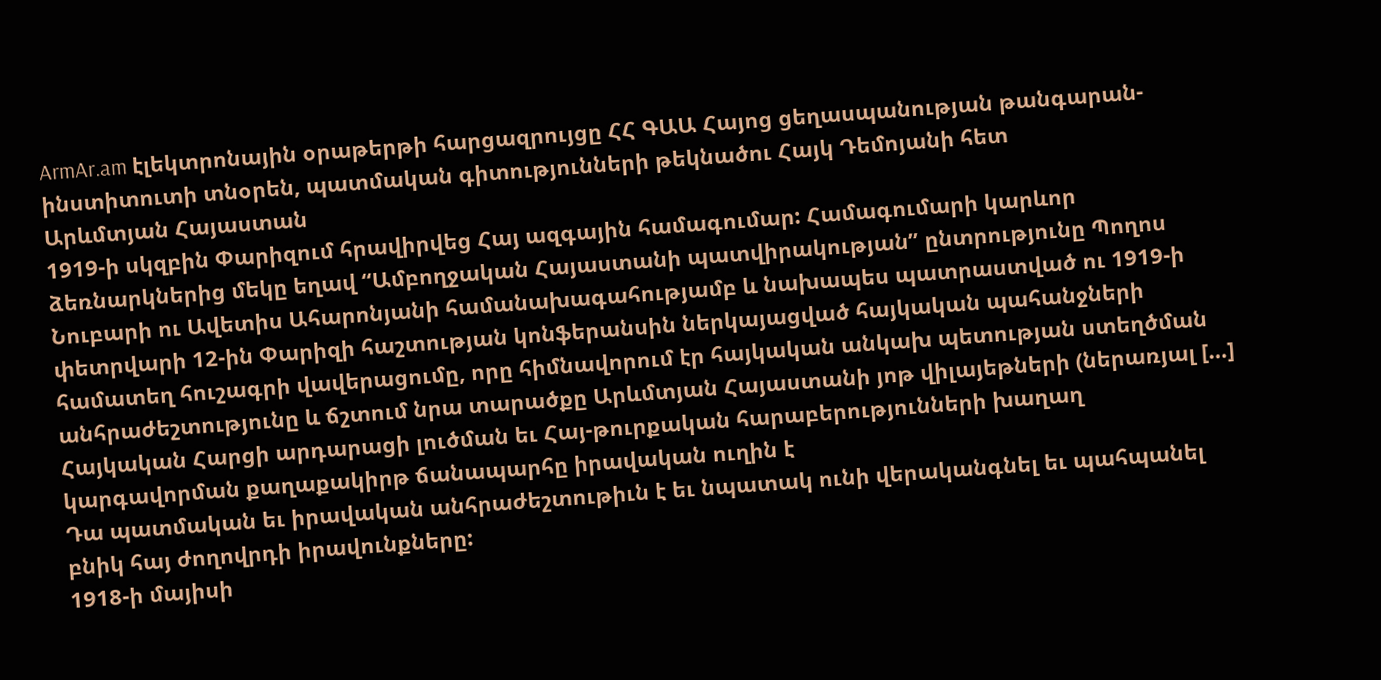ArmAr.am էլեկտրոնային օրաթերթի հարցազրույցը ՀՀ ԳԱԱ Հայոց ցեղասպանության թանգարան-ինստիտուտի տնօրեն, պատմական գիտությունների թեկնածու Հայկ Դեմոյանի հետ
Արևմտյան Հայաստան
1919-ի սկզբին Փարիզում հրավիրվեց Հայ ազգային համագումար: Համագումարի կարևոր ձեռնարկներից մեկը եղավ “Ամբողջական Հայաստանի պատվիրակության” ընտրությունը Պողոս Նուբարի ու Ավետիս Ահարոնյանի համանախագահությամբ և նախապես պատրաստված ու 1919-ի փետրվարի 12-ին Փարիզի հաշտության կոնֆերանսին ներկայացված հայկական պահանջների համատեղ հուշագրի վավերացումը, որը հիմնավորում էր հայկական անկախ պետության ստեղծման անհրաժեշտությունը և ճշտում նրա տարածքը Արևմտյան Հայաստանի յոթ վիլայեթների (ներառյալ […]
Հայկական Հարցի արդարացի լուծման եւ Հայ-թուրքական հարաբերությունների խաղաղ կարգավորման քաղաքակիրթ ճանապարհը իրավական ուղին է
Դա պատմական եւ իրավական անհրաժեշտութիւն է եւ նպատակ ունի վերականգնել եւ պահպանել բնիկ հայ ժողովրդի իրավունքները:
1918-ի մայիսի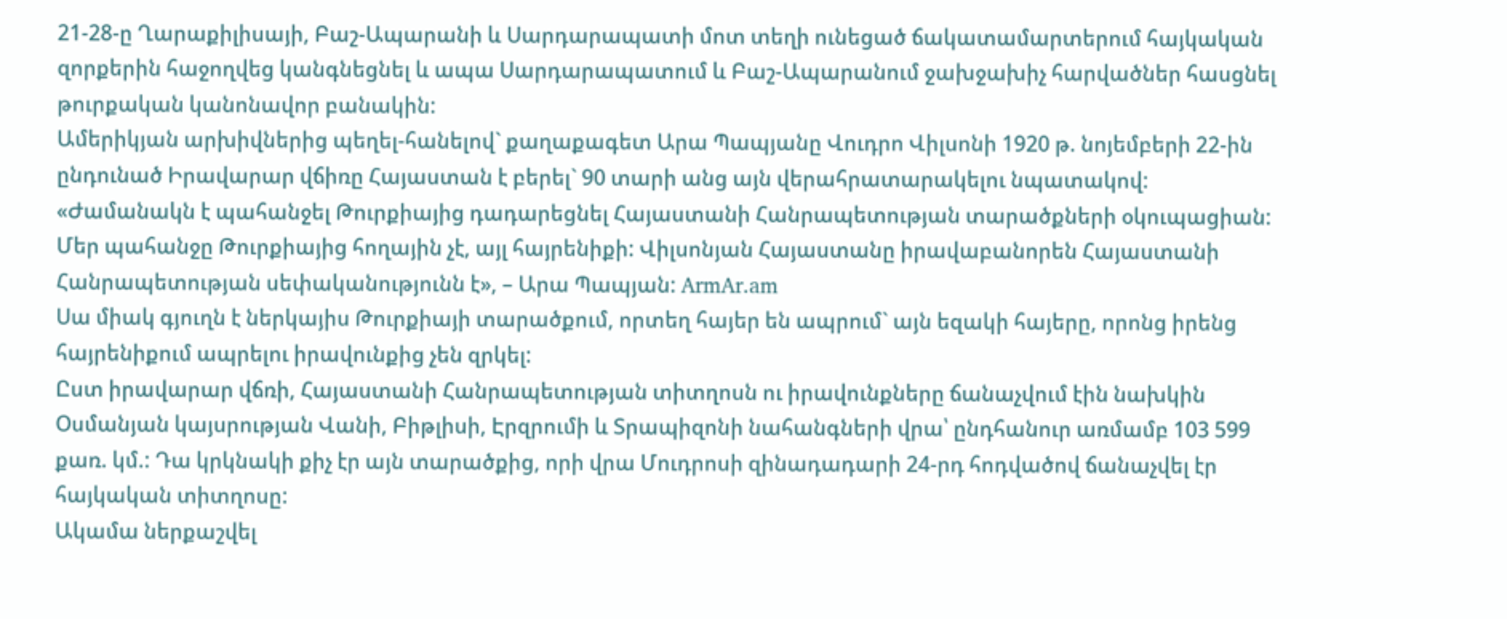21-28-ը Ղարաքիլիսայի, Բաշ-Ապարանի և Սարդարապատի մոտ տեղի ունեցած ճակատամարտերում հայկական զորքերին հաջողվեց կանգնեցնել և ապա Սարդարապատում և Բաշ-Ապարանում ջախջախիչ հարվածներ հասցնել թուրքական կանոնավոր բանակին:
Ամերիկյան արխիվներից պեղել-հանելով` քաղաքագետ Արա Պապյանը Վուդրո Վիլսոնի 1920 թ. նոյեմբերի 22-ին ընդունած Իրավարար վճիռը Հայաստան է բերել` 90 տարի անց այն վերահրատարակելու նպատակով:
«Ժամանակն է պահանջել Թուրքիայից դադարեցնել Հայաստանի Հանրապետության տարածքների օկուպացիան: Մեր պահանջը Թուրքիայից հողային չէ, այլ հայրենիքի: Վիլսոնյան Հայաստանը իրավաբանորեն Հայաստանի Հանրապետության սեփականությունն է», – Արա Պապյան: ArmAr.am
Սա միակ գյուղն է ներկայիս Թուրքիայի տարածքում, որտեղ հայեր են ապրում` այն եզակի հայերը, որոնց իրենց հայրենիքում ապրելու իրավունքից չեն զրկել:
Ըստ իրավարար վճռի, Հայաստանի Հանրապետության տիտղոսն ու իրավունքները ճանաչվում էին նախկին Օսմանյան կայսրության Վանի, Բիթլիսի, Էրզրումի և Տրապիզոնի նահանգների վրա՝ ընդհանուր առմամբ 103 599 քառ. կմ.: Դա կրկնակի քիչ էր այն տարածքից, որի վրա Մուդրոսի զինադադարի 24-րդ հոդվածով ճանաչվել էր հայկական տիտղոսը:
Ակամա ներքաշվել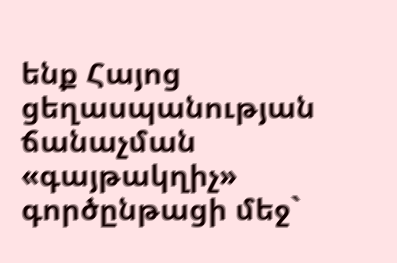ենք Հայոց ցեղասպանության ճանաչման «գայթակղիչ» գործընթացի մեջ`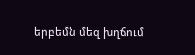երբեմն մեզ խղճում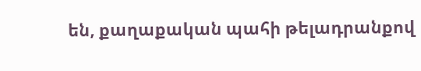են, քաղաքական պահի թելադրանքով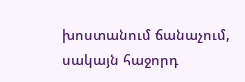խոստանում ճանաչում, սակայն հաջորդ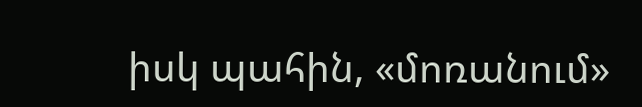իսկ պահին, «մոռանում»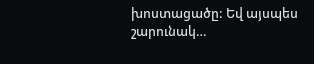խոստացածը: Եվ այսպես շարունակ…